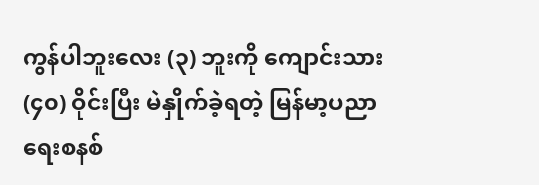ကွန်ပါဘူးလေး (၃) ဘူးကို ကျောင်းသား (၄၀) ဝိုင်းပြီး မဲနှိုက်ခဲ့ရတဲ့ မြန်မာ့ပညာရေးစနစ်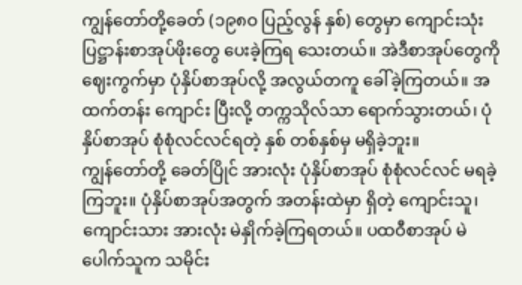ကျွန်တော်တို့ခေတ် (၁၉၈ဝ ပြည့်လွန် နှစ်) တွေမှာ ကျောင်းသုံး ပြဋ္ဌာန်းစာအုပ်ဖိုးတွေ ပေးခဲ့ကြရ သေးတယ်။ အဲဒီစာအုပ်တွေကို ဈေးကွက်မှာ ပုံနှိပ်စာအုပ်လို့ အလွယ်တကူ ခေါ်ခဲ့ကြတယ်။ အထက်တန်း ကျောင်း ပြီးလို့ တက္ကသိုလ်သာ ရောက်သွားတယ်၊ ပုံနှိပ်စာအုပ် စုံစုံလင်လင်ရတဲ့ နှစ် တစ်နှစ်မှ မရှိခဲ့ဘူး။
ကျွန်တော်တို့ ခေတ်ပြိုင် အားလုံး ပုံနှိပ်စာအုပ် စုံစုံလင်လင် မရခဲ့ကြဘူး။ ပုံနှိပ်စာအုပ်အတွက် အတန်းထဲမှာ ရှိတဲ့ ကျောင်းသူ၊ ကျောင်းသား အားလုံး မဲနှိုက်ခဲ့ကြရတယ်။ ပထဝီစာအုပ် မဲပေါက်သူက သမိုင်း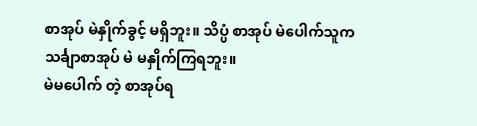စာအုပ် မဲနှိုက်ခွင့် မရှိဘူး။ သိပ္ပံ စာအုပ် မဲပေါက်သူက သင်္ချာစာအုပ် မဲ မနှိုက်ကြရဘူး။
မဲမပေါက် တဲ့ စာအုပ်ရ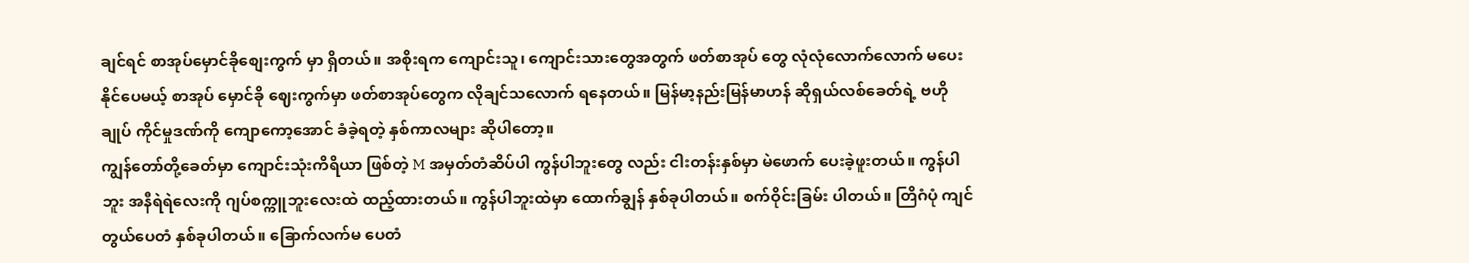ချင်ရင် စာအုပ်မှောင်ခိုစျေးကွက် မှာ ရှိတယ်။ အစိုးရက ကျောင်းသူ၊ ကျောင်းသားတွေအတွက် ဖတ်စာအုပ် တွေ လုံလုံလောက်လောက် မပေးနိုင်ပေမယ့် စာအုပ် မှောင်ခို ဈေးကွက်မှာ ဖတ်စာအုပ်တွေက လိုချင်သလောက် ရနေတယ်။ မြန်မာ့နည်းမြန်မာဟန် ဆိုရှယ်လစ်ခေတ်ရဲ့ ဗဟိုချုပ် ကိုင်မှုဒဏ်ကို ကျောကော့အောင် ခံခဲ့ရတဲ့ နှစ်ကာလများ ဆိုပါတော့။
ကျွန်တော်တို့ခေတ်မှာ ကျောင်းသုံးကိရိယာ ဖြစ်တဲ့ M အမှတ်တံဆိပ်ပါ ကွန်ပါဘူးတွေ လည်း ငါးတန်းနှစ်မှာ မဲဖောက် ပေးခဲ့ဖူးတယ်။ ကွန်ပါဘူး အနီရဲရဲလေးကို ဂျပ်စက္ကူဘူးလေးထဲ ထည့်ထားတယ်။ ကွန်ပါဘူးထဲမှာ ထောက်ချွန် နှစ်ခုပါတယ်။ စက်ဝိုင်းခြမ်း ပါတယ်။ တြိဂံပုံ ကျင်တွယ်ပေတံ နှစ်ခုပါတယ်။ ခြောက်လက်မ ပေတံ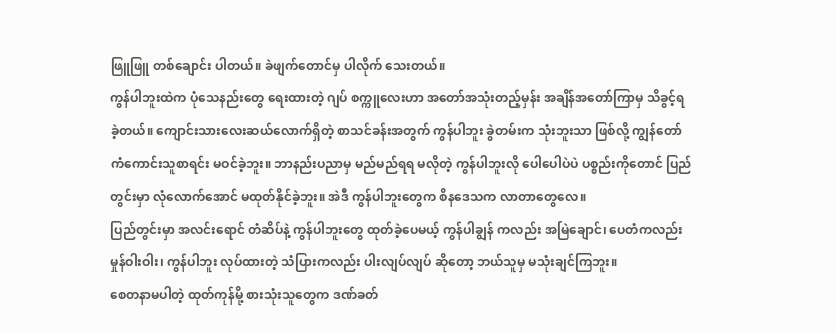ဖြူဖြူ တစ်ချောင်း ပါတယ်။ ခဲဖျက်တောင်မှ ပါလိုက် သေးတယ်။
ကွန်ပါဘူးထဲက ပုံသေနည်းတွေ ရေးထားတဲ့ ဂျပ် စက္ကူလေးဟာ အတော်အသုံးတည့်မှန်း အချိန်အတော်ကြာမှ သိခွင့်ရခဲ့တယ်။ ကျောင်းသားလေးဆယ်လောက်ရှိတဲ့ စာသင်ခန်းအတွက် ကွန်ပါဘူး ခွဲတမ်းက သုံးဘူးသာ ဖြစ်လို့ ကျွန်တော် ကံကောင်းသူစာရင်း မဝင်ခဲ့ဘူး။ ဘာနည်းပညာမှ မည်မည်ရရ မလိုတဲ့ ကွန်ပါဘူးလို ပေါပေါပဲပဲ ပစ္စည်းကိုတောင် ပြည်တွင်းမှာ လုံလောက်အောင် မထုတ်နိုင်ခဲ့ဘူး။ အဲဒီ ကွန်ပါဘူးတွေက စိနဒေသက လာတာတွေလေ။
ပြည်တွင်းမှာ အလင်းရောင် တံဆိပ်နဲ့ ကွန်ပါဘူးတွေ ထုတ်ခဲ့ပေမယ့် ကွန်ပါချွန် ကလည်း အမြဲချောင်၊ ပေတံကလည်း မှုန်ဝါးဝါး၊ ကွန်ပါဘူး လုပ်ထားတဲ့ သံပြားကလည်း ပါးလျပ်လျပ် ဆိုတော့ ဘယ်သူမှ မသုံးချင်ကြဘူး။
စေတနာမပါတဲ့ ထုတ်ကုန်မို့ စားသုံးသူတွေက ဒဏ်ခတ်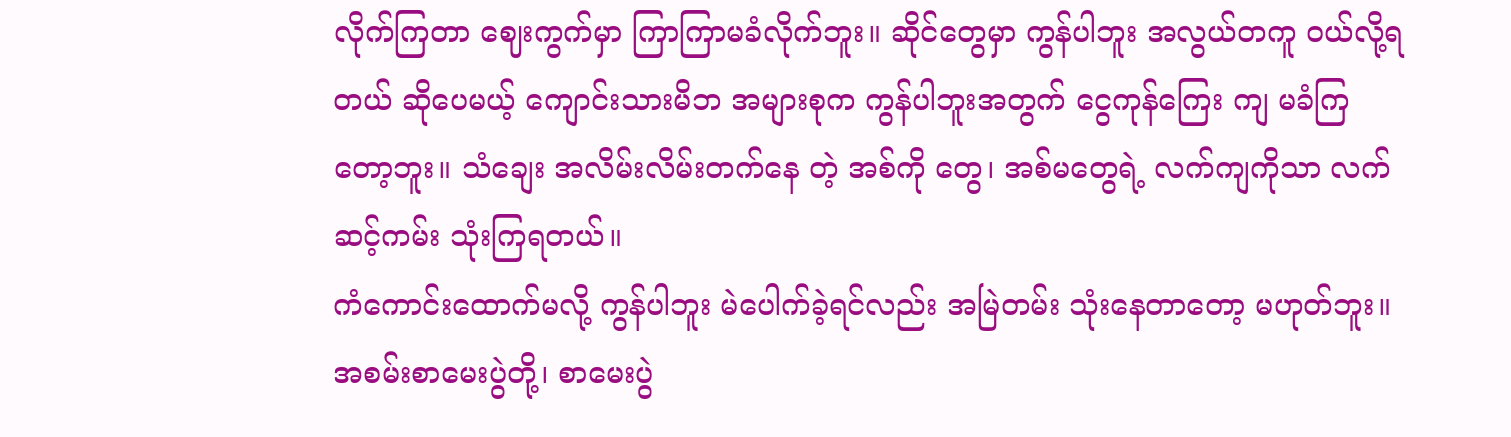လိုက်ကြတာ ဈေးကွက်မှာ ကြာကြာမခံလိုက်ဘူး။ ဆိုင်တွေမှာ ကွန်ပါဘူး အလွယ်တကူ ဝယ်လို့ရတယ် ဆိုပေမယ့် ကျောင်းသားမိဘ အများစုက ကွန်ပါဘူးအတွက် ငွေကုန်ကြေး ကျ မခံကြတော့ဘူး။ သံချေး အလိမ်းလိမ်းတက်နေ တဲ့ အစ်ကို တွေ၊ အစ်မတွေရဲ့ လက်ကျကိုသာ လက်ဆင့်ကမ်း သုံးကြရတယ်။
ကံကောင်းထောက်မလို့ ကွန်ပါဘူး မဲပေါက်ခဲ့ရင်လည်း အမြဲတမ်း သုံးနေတာတော့ မဟုတ်ဘူး။ အစမ်းစာမေးပွဲတို့၊ စာမေးပွဲ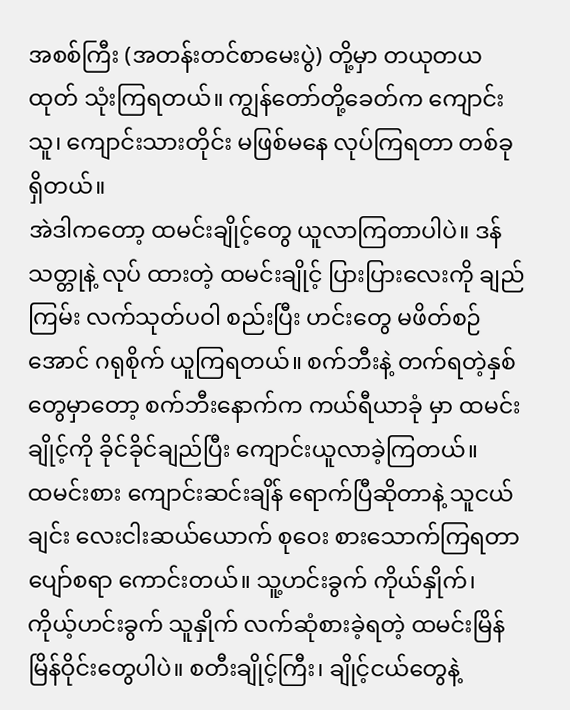အစစ်ကြီး (အတန်းတင်စာမေးပွဲ) တို့မှာ တယုတယ ထုတ် သုံးကြရတယ်။ ကျွန်တော်တို့ခေတ်က ကျောင်းသူ၊ ကျောင်းသားတိုင်း မဖြစ်မနေ လုပ်ကြရတာ တစ်ခုရှိတယ်။
အဲဒါကတော့ ထမင်းချိုင့်တွေ ယူလာကြတာပါပဲ။ ဒန်သတ္တုနဲ့ လုပ် ထားတဲ့ ထမင်းချိုင့် ပြားပြားလေးကို ချည်ကြမ်း လက်သုတ်ပဝါ စည်းပြီး ဟင်းတွေ မဖိတ်စဉ်အောင် ဂရုစိုက် ယူကြရတယ်။ စက်ဘီးနဲ့ တက်ရတဲ့နှစ်တွေမှာတော့ စက်ဘီးနောက်က ကယ်ရီယာခုံ မှာ ထမင်းချိုင့်ကို ခိုင်ခိုင်ချည်ပြီး ကျောင်းယူလာခဲ့ကြတယ်။
ထမင်းစား ကျောင်းဆင်းချိန် ရောက်ပြီဆိုတာနဲ့ သူငယ်ချင်း လေးငါးဆယ်ယောက် စုဝေး စားသောက်ကြရတာ ပျော်စရာ ကောင်းတယ်။ သူ့ဟင်းခွက် ကိုယ်နှိုက်၊ ကိုယ့်ဟင်းခွက် သူနှိုက် လက်ဆုံစားခဲ့ရတဲ့ ထမင်းမြိန်မြိန်ဝိုင်းတွေပါပဲ။ စတီးချိုင့်ကြီး၊ ချိုင့်ငယ်တွေနဲ့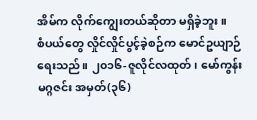အိမ်က လိုက်ကျွေးတယ်ဆိုတာ မရှိခဲ့ဘူး။
စံပယ်တွေ လှိုင်လှိုင်ပွင့်ခဲ့စဉ်က မောင်ဥယျာဉ် ရေးသည်။ ၂၀၁၆-ဇူလိုင်လထုတ်၊ မော်ကွန်း မဂ္ဂဇင်း အမှတ်(၃၆)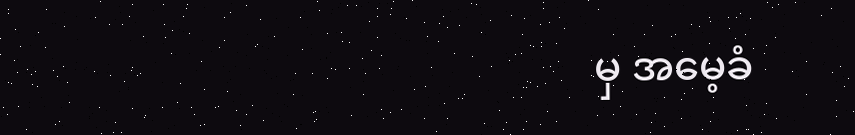မှ အမေ့ခံ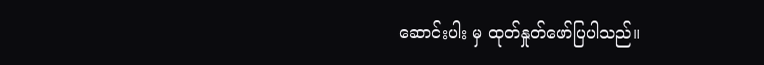ဆောင်းပါး မှ ထုတ်နှုတ်ဖော်ပြပါသည်။